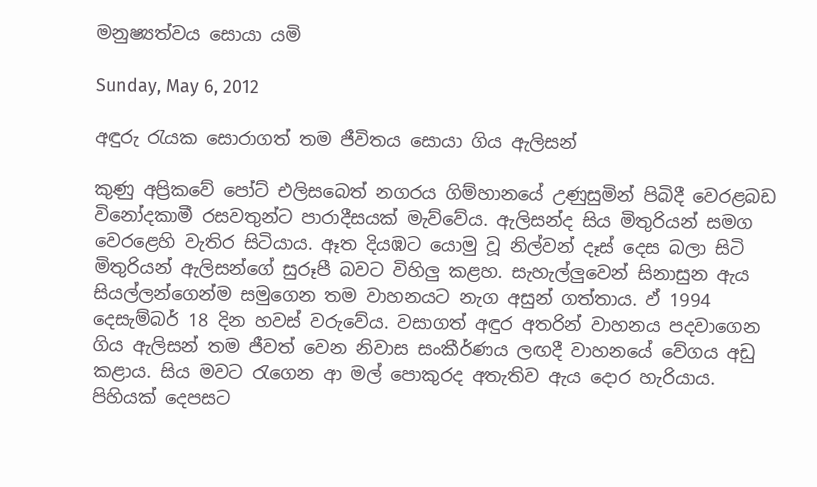මනුෂ්‍යත්වය සොයා යමි

Sunday, May 6, 2012

අඳුරු රැයක සොරාගත් තම ජීවිතය සොයා ගිය ඇලිසන්

කුණු අප්‍රිකවේ පෝට් එලිසබෙත් නගරය ගිම්හානයේ උණුසුමින් පිබිදී වෙරළබඩ විනෝදකාමී රසවතුන්ට පාරාදීසයක් මැව්වේය. ඇලිසන්ද සිය මිතුරියන් සමග වෙරළෙහි වැතිර සිටියාය. ඈත දියඹට යොමු වූ නිල්වන් දෑස් දෙස බලා සිටි  මිතුරියන් ඇලිසන්ගේ සුරූපී බවට විහිලු කළහ. සැහැල්ලුවෙන් සිනාසුන ඇය සියල්ලන්ගෙන්ම සමුගෙන තම වාහනයට නැග අසුන් ගත්තාය. ඵ් 1994 දෙසැම්බර් 18 දින හවස් වරුවේය. වසාගත් අඳුර අතරින් වාහනය පදවාගෙන ගිය ඇලිසන් තම ජීවත් වෙන නිවාස සංකීර්ණය ලඟදී වාහනයේ වේගය අඩු කළාය. සිය මවට රැගෙන ආ මල් පොකුරද අතැතිව ඇය දොර හැරියාය. පිහියක් දෙපසට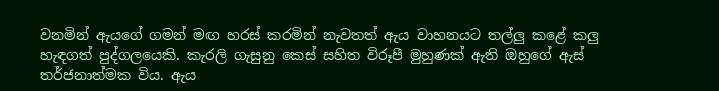වනමින් ඇයගේ ගමන් මඟ හරස් කරමින් නැවතත් ඇය වාහනයට තල්ලු කළේ කලු හැඳගත් පුද්ගලයෙකි. කැරලි ගැසුනු කෙස් සහිත විරූපී මුහුණක් ඇති ඔහුගේ ඇස් තර්ජනාත්මක විය. ඇය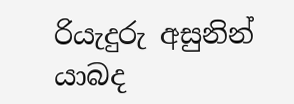රියැදුරු අසුනින් යාබද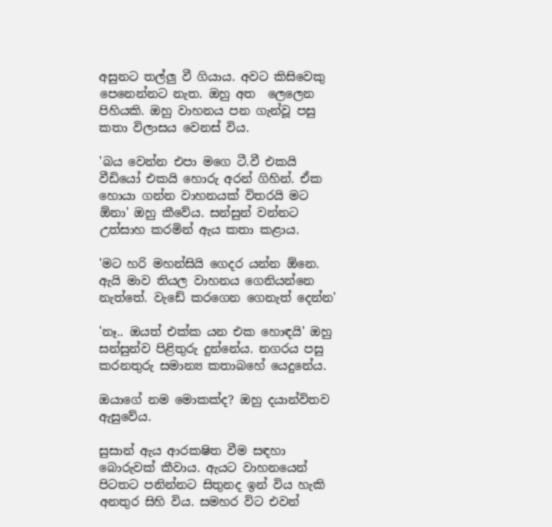අසුනට තල්ලු වී ගියාය. අවට කිසිවෙකු පෙනෙන්නට නැත. ඔහු අත  ලෙලෙන පිහියකි. ඔහු වාහනය පන ගැන්වූ පසු කතා විලාසය වෙනස් විය.

'බය වෙන්න එපා මගෙ ටී.වී එකයි වීඩියෝ එකයි හොරු අරන් ගිහින්. ඒක හොයා ගන්න වාහනයක් විතරයි මට ඕනා' ඔහු කීවේය. සන්සුන් වන්නට උත්සාහ කරමින් ඇය කතා කළාය.

'මට හරි මහන්සියි ගෙදර යන්න ඕනෙ. ඇයි මාව තියල වාහනය ගෙනියන්නෙ නැත්තේ. වැඩේ කරගෙන ගෙනැත් දෙන්න'

'නෑ.. ඔයත් එක්ක යන එක හොඳයි' ඔහු සන්සුන්ව පිළිතුරු දුන්නේය. නගරය පසු කරනතුරු සමාන්‍ය කතාබහේ යෙදුනේය.

ඔයාගේ නම මොකක්ද? ඔහු දයාන්විතව ඇසුවේය.

සුසාන් ඇය ආරකෂිත වීම සඳහා බොරුවක් කීවාය. ඇයට වාහනයෙන් පිටතට පනින්නට සිතුනද ඉන් විය හැකි අනතුර සිහි විය. සමහර විට එවන්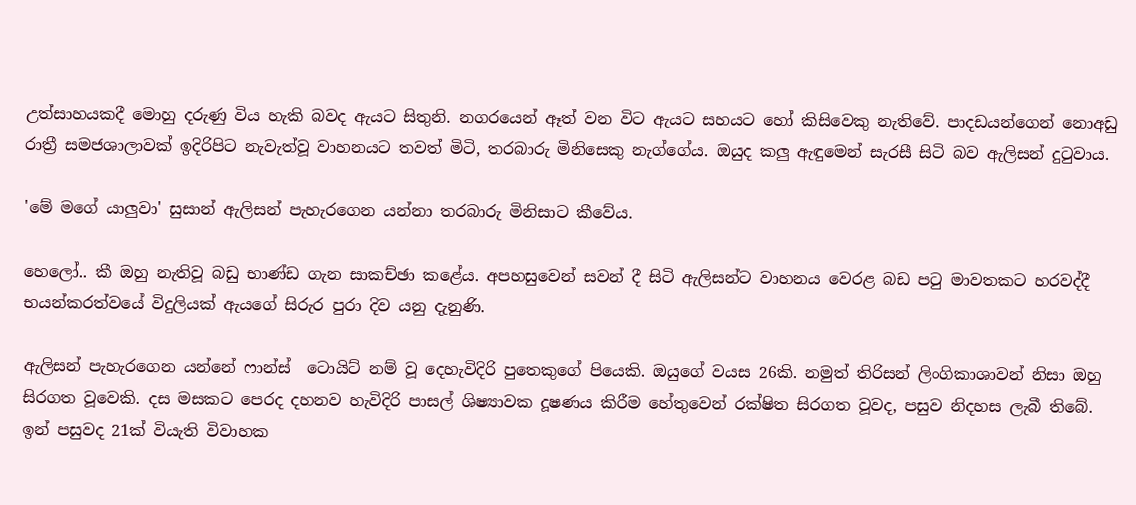උත්සාහයකදී මොහු දරුණු විය හැකි බවද ඇයට සිතුනි. නගරයෙන් ඈත් වන විට ඇයට සහයට හෝ කිසිවෙකු නැතිවේ. පාදඩයන්ගෙන් නොඅඩු රාත්‍රී සමජශාලාවක් ඉදිරිපිට නැවැත්වූ වාහනයට තවත් මිටි, තරබාරු මිනිසෙකු නැග්ගේය. ඔයුද කලු ඇඳුමෙන් සැරසී සිටි බව ඇලිසන් දුටුවාය.

'මේ මගේ යාලුවා' සුසාන් ඇලිසන් පැහැරගෙන යන්නා තරබාරු මිනිසාට කීවේය.

හෙලෝ.. කී ඔහු නැතිවූ බඩු භාණ්ඩ ගැන සාකච්ඡා කළේය. අපහසුවෙන් සවන් දී සිටි ඇලිසන්ට වාහනය වෙරළ බඩ පටු මාවතකට හරවද්දී භයන්කරත්වයේ විදුලියක් ඇයගේ සිරුර පුරා දිව යනු දැනුණි.

ඇලිසන් පැහැරගෙන යන්නේ ෆාන්ස්  ටොයිට් නම් වූ දෙහැවිදිරි පුතෙකුගේ පියෙකි. ඔයුගේ වයස 26කි. නමුත් තිරිසන් ලිංගිකාශාවන් නිසා ඔහු සිරගත වූවෙකි. දස මසකට පෙරද දහනව හැවිදිරි පාසල් ශිෂ්‍යාවක දූෂණය කිරීම හේතුවෙන් රක්ෂිත සිරගත වූවද, පසුව නිදහස ලැබී තිබේ. ඉන් පසුවද 21ක් වියැති විවාහක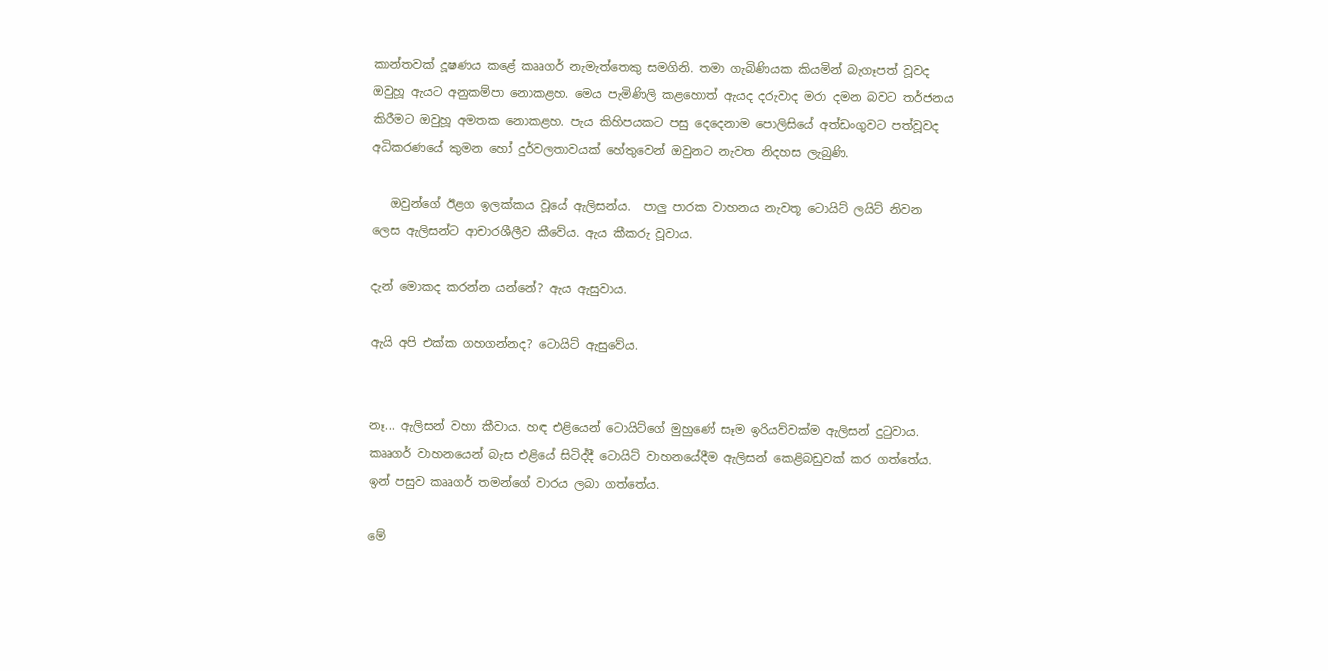කාන්තවක් දූෂණය කළේ කෲගර් නැමැත්තෙකු සමගිනි. තමා ගැබිණියක කියමින් බැගෑපත් වූවද ඔවුහූ ඇයට අනුකම්පා නොකළහ. මෙය පැමිණිලි කළහොත් ඇයද දරුවාද මරා දමන බවට තර්ජනය කිරීමට ඔවුහූ අමතක නොකළහ. පැය කිහිපයකට පසු දෙදෙනාම පොලිසියේ අත්ඩංගුවට පත්වූවද අධිකරණයේ කුමන හෝ දුර්වලතාවයක් හේතුවෙන් ඔවුනට නැවත නිදහස ලැබුණි.

   ඔවුන්ගේ ඊළග ඉලක්කය වූයේ ඇලිසන්ය.  පාලු පාරක වාහනය නැවතූ ටොයිට් ලයිට් නිවන ලෙස ඇලිසන්ට ආචාරශීලීව කීවේය. ඇය කීකරු වූවාය.

දැන් මොකද කරන්න යන්නේ? ඇය ඇසුවාය.

ඇයි අපි එක්ක ගහගන්නද? ටොයිට් ඇසුවේය.


නෑ... ඇලිසන් වහා කීවාය. හඳ එළියෙන් ටොයිට්ගේ මුහුණේ සෑම ඉරියව්වක්ම ඇලිසන් දුටුවාය. කෲගර් වාහනයෙන් බැස එළියේ සිටිද්දී ටොයිට් වාහනයේදීම ඇලිසන් කෙළිබඩුවක් කර ගත්තේය. ඉන් පසුව කෲගර් තමන්ගේ වාරය ලබා ගත්තේය.

මේ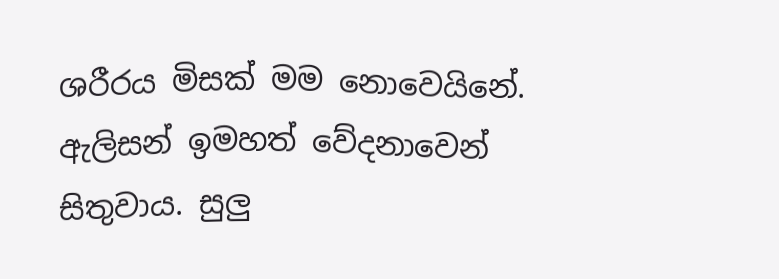ශරීරය මිසක් මම නොවෙයිනේ. ඇලිසන් ඉමහත් වේදනාවෙන් සිතුවාය. සුලු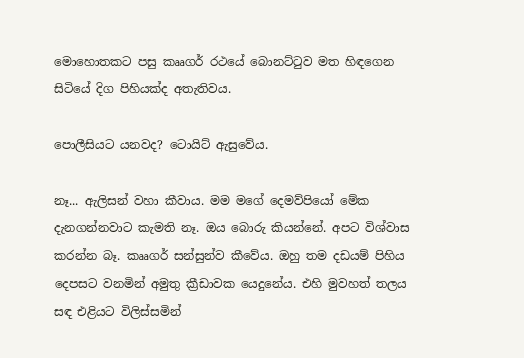මොහොතකට පසු කෲගර් රථයේ බොනට්ටුව මත හිඳගෙන සිටියේ දිග පිහියක්ද අතැතිවය.

පොලීසියට යනවද? ටොයිට් ඇසුවේය.

නෑ... ඇලිසන් වහා කීවාය. මම මගේ දෙමව්පියෝ මේක දැනගන්නවාට කැමති නෑ. ඔය බොරු කියන්නේ. අපට විශ්වාස කරන්න බෑ. කෲගර් සන්සුන්ව කීවේය. ඔහු තම දඩයම් පිහිය දෙපසට වනමින් අමුතු ක්‍රීඩාවක යෙදුනේය. එහි මුවහත් තලය සඳ එළියට විලිස්සමින්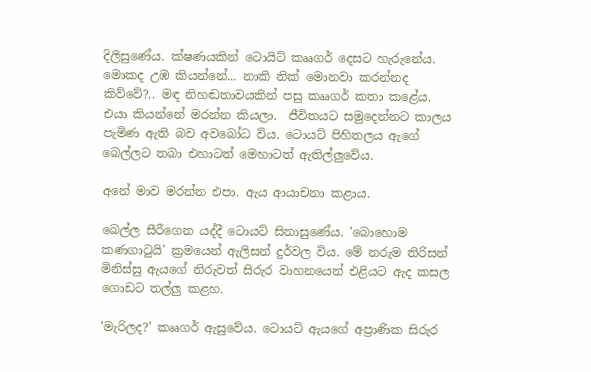දිලිසුණේය. ක්ෂණයකින් ටොයිට් කෲගර් දෙසට හැරුනේය.  මොකද උඹ කියන්නේ... නාකි නික් මොනවා කරන්නද කිව්වේ?.. මඳ නිහඬතාවයකින් පසු කෲගර් කතා කළේය. එයා කියන්නේ මරන්න කියලා.  ජීවිතයට සමුදෙන්නට කාලය පැමිණ ඇති බව අවබෝධ විය. ටොයට් පිහිතලය ඇගේ බෙල්ලට තබා එහාටත් මෙහාටත් ඇතිල්ලුවේය.

අනේ මාව මරන්න එපා. ඇය ආයාචනා කළාය.

බෙල්ල සීරීගෙන යද්දී ටොයට් සිනාසුණේය. 'බොහොම කණගාටුයි' ක්‍රමයෙන් ඇලිසන් දුර්වල විය. මේ නරුම තිරිසන් මිනිස්සු ඇයගේ නිරුවත් සිරුර වාහනයෙන් එළියට ඇද කසල ගොඩට තල්ලු කළහ.

'මැරිලද?' කෲගර් ඇසුවේය. ටොයට් ඇයගේ අප්‍රාණික සිරුර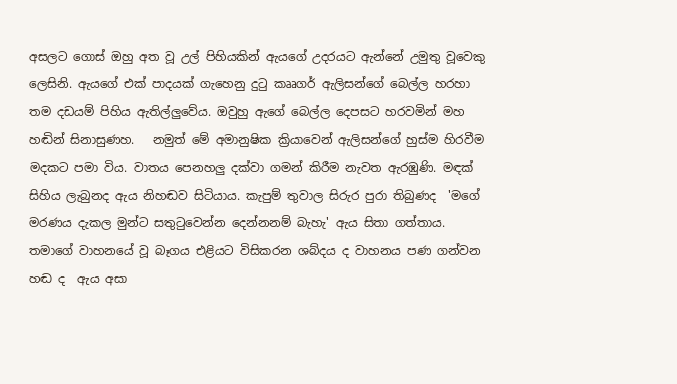අසලට ගොස් ඔහු අත වූ උල් පිහියකින් ඇයගේ උදරයට ඇන්නේ උමුතු වූවෙකු ලෙසිනි. ඇයගේ එක් පාදයක් ගැහෙනු දුටු කෲගර් ඇලිසන්ගේ බෙල්ල හරහා තම දඩයම් පිහිය ඇතිල්ලුවේය. ඔවුහු ඇගේ බෙල්ල දෙපසට හරවමින් මහ හඬින් සිනාසුණහ.   නමුත් මේ අමානුෂික ක්‍රියාවෙන් ඇලිසන්ගේ හුස්ම හිරවීම මදකට පමා විය. වාතය පෙනහලු දක්වා ගමන් කිරීම නැවත ඇරඹුණි. මඳක් සිහිය ලැබුනද ඇය නිහඬව සිටියාය. කැපුම් තුවාල සිරුර පුරා තිබුණද  'මගේ මරණය දැකල මුන්ට සතුටුවෙන්න දෙන්නනම් බැහැ' ඇය සිතා ගත්තාය. තමාගේ වාහනයේ වූ බෑගය එළියට විසිකරන ශබ්දය ද වාහනය පණ ගන්වන හඬ ද  ඇය අසා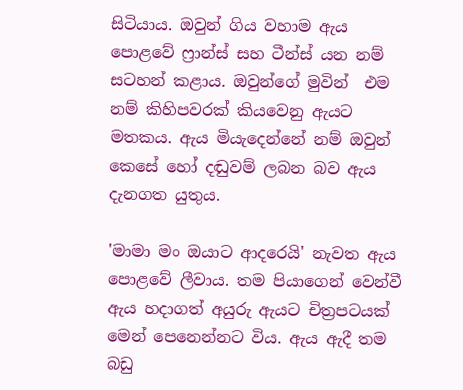සිටියාය. ඔවුන් ගිය වහාම ඇය පොළවේ ෆ්‍රාන්ස් සහ ටීන්ස් යන නම් සටහන් කළාය. ඔවුන්ගේ මුවින්  එම නම් කිහිපවරක් කියවෙනු ඇයට මතකය. ඇය මියැදෙන්නේ නම් ඔවුන් කෙසේ හෝ දඬුවම් ලබන බව ඇය දැනගත යුතුය.

'මාමා මං ඔයාට ආදරෙයි' නැවත ඇය පොළවේ ලීවාය. තම පියාගෙන් වෙන්වී ඇය හදාගත් අයුරු ඇයට චිත්‍රපටයක් මෙන් පෙනෙන්නට විය. ඇය ඇදී තම බඩු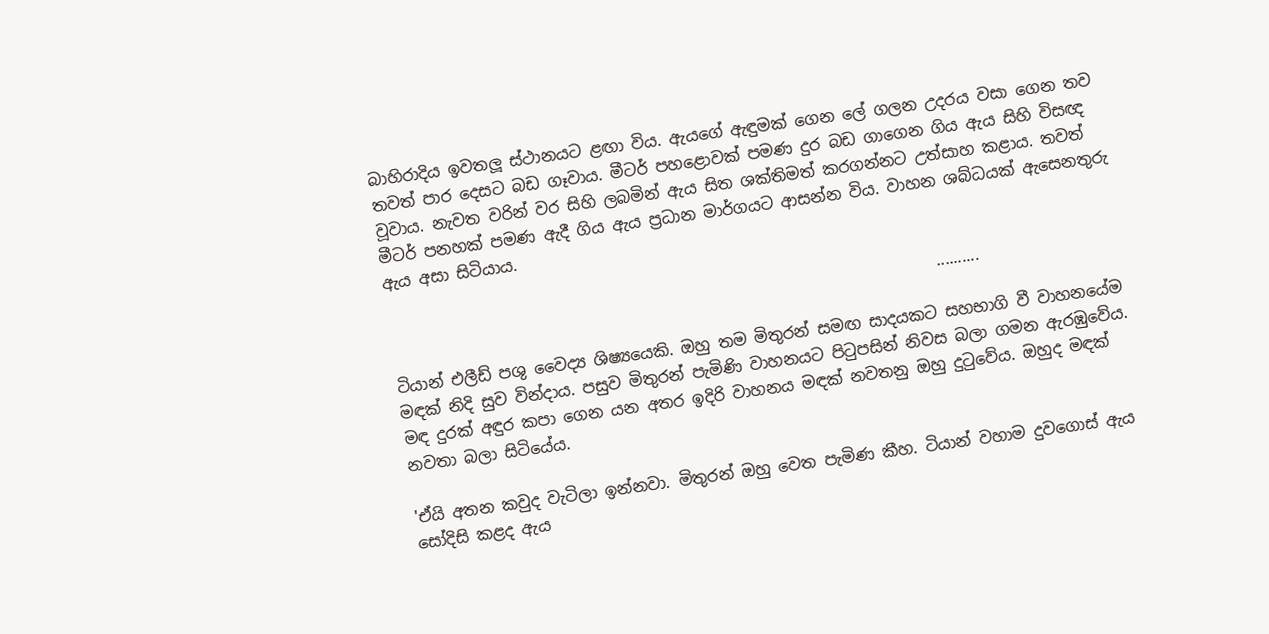බාහිරාදිය ඉවතලූ ස්ථානයට ළඟා විය. ඇයගේ ඇඳුමක් ගෙන ලේ ගලන උදරය වසා ගෙන තව තවත් පාර දෙසට බඩ ගෑවාය. මීටර් පහළොවක් පමණ දුර බඩ ගාගෙන ගිය ඇය සිහි විසඥ වූවාය. නැවත වරින් වර සිහි ලබමින් ඇය සිත ශක්තිමත් කරගන්නට උත්සාහ කළාය. තවත් මීටර් පනහක් පමණ ඇදී ගිය ඇය ප්‍රධාන මාර්ගයට ආසන්න විය. වාහන ශබ්ධයක් ඇසෙනතුරු ඇය අසා සිටියාය.

                                                                     ..........

ටියාන් එලීඩ් පශු වෛද්‍ය ශිෂ්‍යයෙකි. ඔහු තම මිතුරන් සමඟ සාදයකට සහභාගි වී වාහනයේම මඳක් නිදි සුව වින්දාය. පසුව මිතුරන් පැමිණි වාහනයට පිටුපසින් නිවස බලා ගමන ඇරඹුවේය. මඳ දුරක් අඳුර කපා ගෙන යන අතර ඉදිරි වාහනය මඳක් නවතනු ඔහු දුටුවේය. ඔහුද මඳක් නවතා බලා සිටියේය.

'ඒයි අතන කවුද වැටිලා ඉන්නවා. මිතුරන් ඔහු වෙත පැමිණ කීහ. ටියාන් වහාම දුවගොස් ඇය සෝදිසි කළද ඇය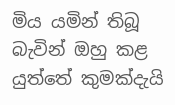මිය යමින් තිබූ බැවින් ඔහු කළ යුත්තේ කුමක්දැයි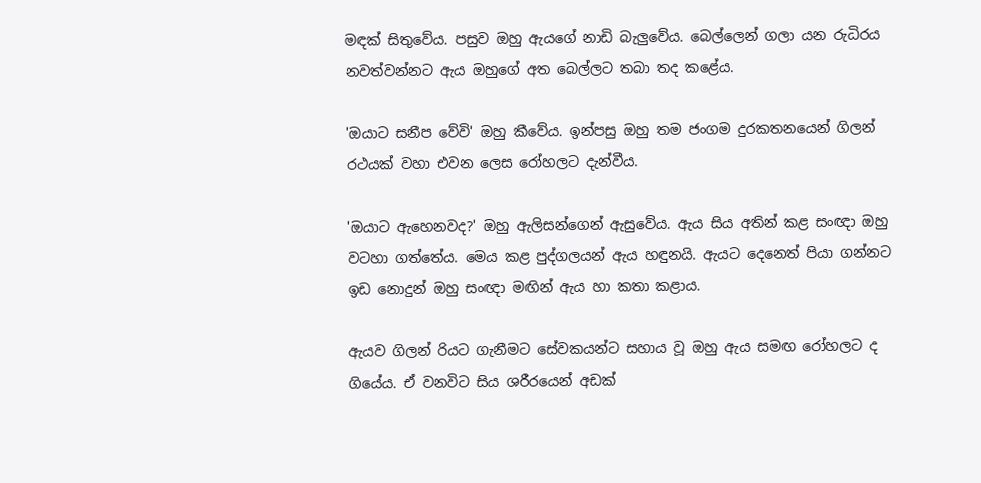මඳක් සිතුවේය. පසුව ඔහු ඇයගේ නාඩි බැලුවේය. බෙල්ලෙන් ගලා යන රුධිරය නවත්වන්නට ඇය ඔහුගේ අත බෙල්ලට තබා තද කළේය.

'ඔයාට සනීප වේවි' ඔහු කීවේය. ඉන්පසු ඔහු තම ජංගම දුරකතනයෙන් ගිලන් රථයක් වහා එවන ලෙස රෝහලට දැන්වීය.

'ඔයාට ඇහෙනවද?' ඔහු ඇලිසන්ගෙන් ඇසුවේය. ඇය සිය අතින් කළ සංඥා ඔහු වටහා ගත්තේය. මෙය කළ පුද්ගලයන් ඇය හඳුනයි. ඇයට දෙනෙත් පියා ගන්නට ඉඩ නොදුන් ඔහු සංඥා මඟින් ඇය හා කතා කළාය.

ඇයව ගිලන් රියට ගැනීමට සේවකයන්ට සහාය වූ ඔහු ඇය සමඟ රෝහලට ද ගියේය. ඒ වනවිට සිය ශරීරයෙන් අඩක්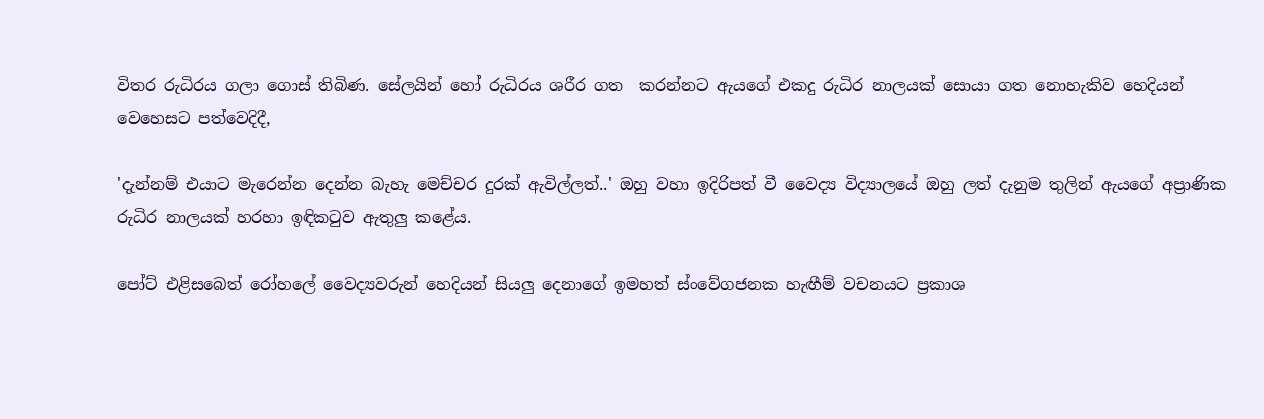විතර රුධිරය ගලා ගොස් තිබිණ. සේලයින් හෝ රුධිරය ශරීර ගත  කරන්නට ඇයගේ එකදු රුධිර නාලයක් සොයා ගත නොහැකිව හෙදියන් වෙහෙසට පත්වෙදිදී,

'දැන්නම් එයාට මැරෙන්න දෙන්න බැහැ මෙච්චර දුරක් ඇවිල්ලත්..' ඔහු වහා ඉදිරිපත් වී වෛද්‍ය විද්‍යාලයේ ඔහු ලත් දැනුම තුලින් ඇයගේ අප්‍රාණික රුධිර නාලයක් හරහා ඉඳිකටුව ඇතුලු කළේය.

පෝට් එළිසබෙත් රෝහලේ වෛද්‍යවරුන් හෙදියන් සියලු දෙනාගේ ඉමහත් ස්ංවේගජනක හැඟීම් වචනයට ප්‍රකාශ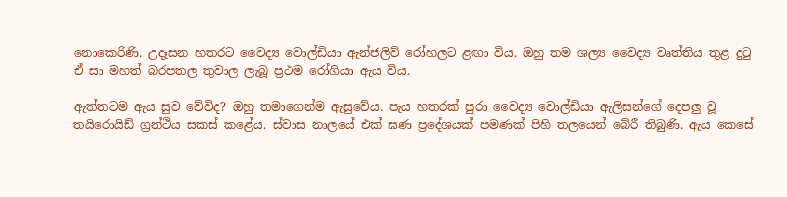නොකෙරිණි. උදෑසන හතරට වෛද්‍ය වොල්ඩියා ඇන්ජලිව් රෝහලට ළඟා විය. ඔහු තම ශල්‍ය වෛද්‍ය වෘත්තිය තුළ දුටු ඒ සා මහත් බරපතල තුවාල ලැබූ ප්‍රථම රෝගියා ඇය විය.

ඇත්තටම ඇය සුව වේවිද? ඔහු තමාගෙන්ම ඇසුවේය. පැය හතරක් පුරා වෛද්‍ය වොල්ඩියා ඇලිසන්ගේ දෙපලු වූ තයිරොයිඩ් ග්‍රන්ථිය සකස් කළේය. ස්වාස නාලයේ එක් ඝණ ප්‍රදේශයක් පමණක් පිහි තලයෙන් බේරී තිබුණි. ඇය කෙසේ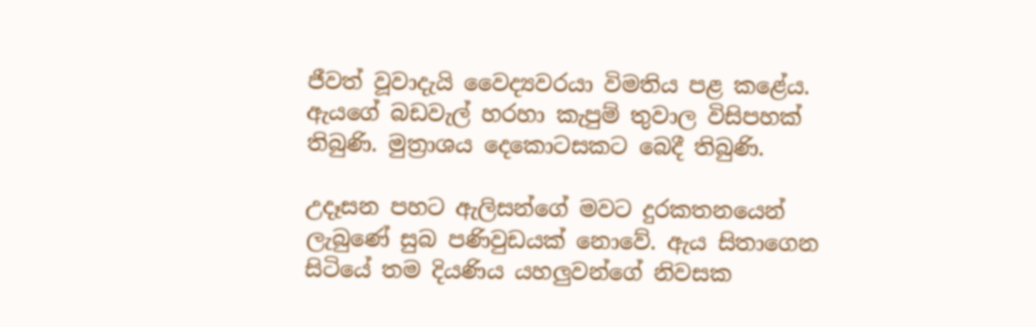ජීවත් වූවාදැයි වෛද්‍යවරයා විමතිය පළ කළේය. ඇයගේ බඩවැල් හරහා කැපුම් තුවාල විසිපහක් තිබුණි. මුත්‍රාශය දෙකොටසකට බෙදී තිබුණි.

උදෑසන පහට ඇලිසන්ගේ මවට දුරකතනයෙන් ලැබුණේ සුබ පණිවුඩයක් නොවේ. ඇය සිතාගෙන සිටියේ තම දියණිය යහලුවන්ගේ නිවසක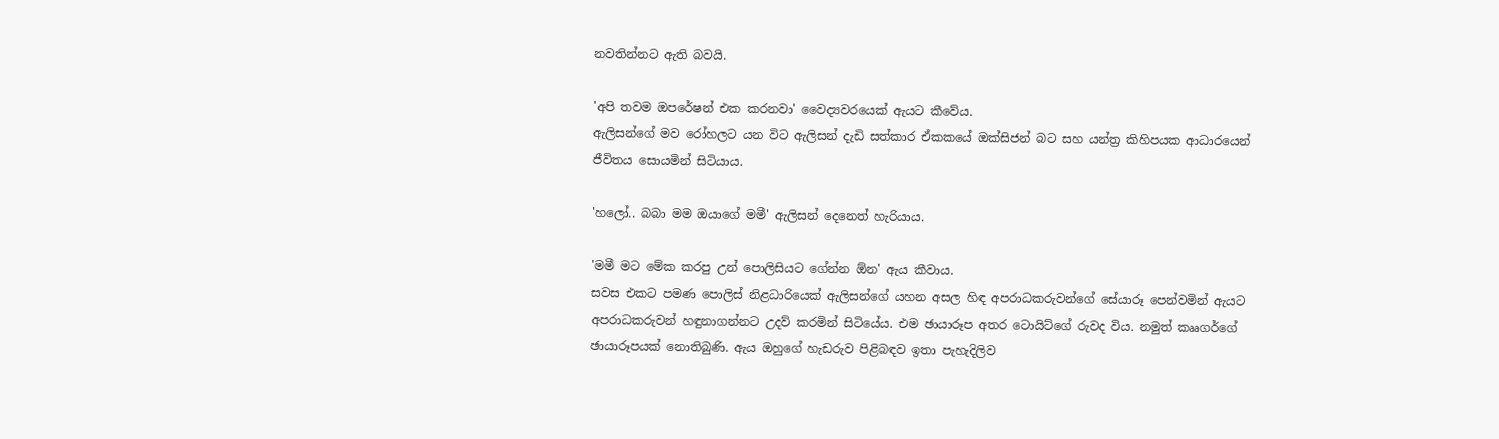නවතින්නට ඇති බවයි.

'අපි තවම ඔපරේෂන් එක කරනවා' වෛද්‍යවරයෙක් ඇයට කීවේය.
ඇලිසන්ගේ මව රෝහලට යන විට ඇලිසන් දැඩි සත්කාර ඒකකයේ ඔක්සිජන් බට සහ යන්ත්‍ර කිහිපයක ආධාරයෙන් ජීවිතය සොයමින් සිටියාය.

'හලෝ.. බබා මම ඔයාගේ මමී' ඇලිසන් දෙනෙත් හැරියාය.

'මමී මට මේක කරපු උන් පොලිසියට ගේන්න ඕන' ඇය කීවාය.
සවස එකට පමණ පොලිස් නිළධාරියෙක් ඇලිසන්ගේ යහන අසල හිඳ අපරාධකරුවන්ගේ සේයාරූ පෙන්වමින් ඇයට අපරාධකරුවන් හඳුනාගන්නට උදව් කරමින් සිටියේය. එම ඡායාරූප අතර ටොයිට්ගේ රුවද විය. නමුත් කෲගර්ගේ ඡායාරූපයක් නොතිබුණි. ඇය ඔහුගේ හැඩරුව පිළිබඳව ඉතා පැහැදිලිව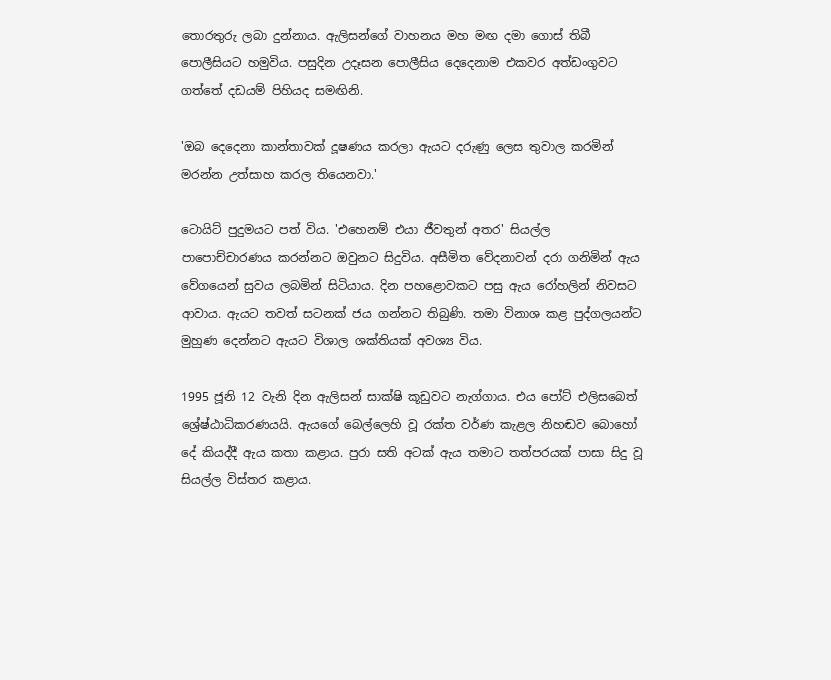තොරතුරු ලබා දුන්නාය. ඇලිසන්ගේ වාහනය මහ මඟ දමා ගොස් තිබී පොලීසියට හමුවිය. පසුදින උදෑසන පොලීසිය දෙදෙනාම එකවර අත්ඩංගුවට ගත්තේ දඩයම් පිහියද සමඟිනි.

'ඔබ දෙදෙනා කාන්තාවක් දූෂණය කරලා ඇයට දරුණු ලෙස තුවාල කරමින් මරන්න උත්සාහ කරල තියෙනවා.'

ටොයිට් පුදුමයට පත් විය. 'එහෙනම් එයා ජීවතුන් අතර' සියල්ල පාපොච්චාරණය කරන්නට ඔවුනට සිදුවිය. අසීමිත වේදනාවන් දරා ගනිමින් ඇය වේගයෙන් සුවය ලබමින් සිටියාය. දින පහළොවකට පසු ඇය රෝහලින් නිවසට ආවාය. ඇයට තවත් සටනක් ජය ගන්නට තිබුණි. තමා විනාශ කළ පුද්ගලයන්ට මුහුණ දෙන්නට ඇයට විශාල ශක්තියක් අවශ්‍ය විය.

1995 ජූනි 12 වැනි දින ඇලිසන් සාක්ෂි කූඩුවට නැග්ගාය. එය පෝට් එලිසබෙත් ශ්‍රේෂ්ඨාධිකරණයයි. ඇයගේ බෙල්ලෙහි වූ රක්ත වර්ණ කැළල නිහඬව බොහෝ දේ කියද්දී ඇය කතා කළාය. පුරා සති අටක් ඇය තමාට තත්පරයක් පාසා සිදු වූ සියල්ල විස්තර කළාය.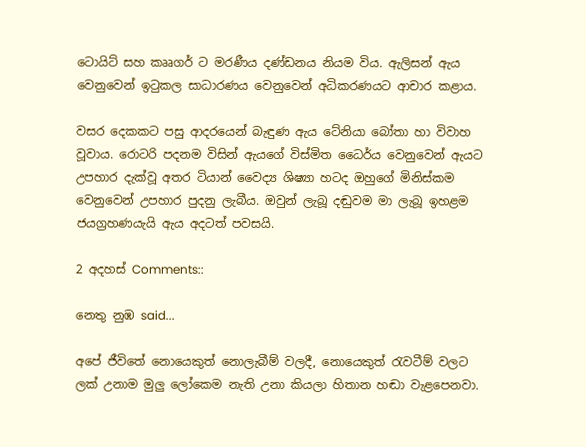ටොයිට් සහ කෲගර් ට මරණීය දණ්ඩනය නියම විය. ඇලිසන් ඇය වෙනුවෙන් ඉටුකල සාධාරණය වෙනුවෙන් අධිකරණයට ආචාර කළාය.

වසර දෙකකට පසු ආදරයෙන් බැඳුණ ඇය ටේනියා බෝතා හා විවාහ වූවාය. රොටරි පදනම විසින් ඇයගේ විස්මිත ධෛර්ය වෙනුවෙන් ඇයට උපහාර දැක්වූ අතර ටියාන් වෛද්‍ය ශිෂ්‍යා හටද ඔහුගේ මිනිස්කම වෙනුවෙන් උපහාර පුදනු ලැබීය. ඔවුන් ලැබූ දඬුවම මා ලැබූ ඉහළම ජයග්‍රහණයැයි ඇය අදටත් පවසයි.

2 අදහස් Comments::

නෙතු නුඹ said...

අපේ ජීවිතේ නොයෙකුත් නොලැබීම් වලදී, නොයෙකුත් රැවටීම් වලට ලක් උනාම මුලු ලෝකෙම නැති උනා කියලා හිතාන හඬා වැළපෙනවා.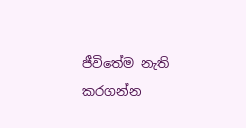ජීවිතේම නැති කරගන්න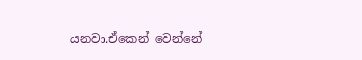යනවා.ඒකෙන් වෙන්නේ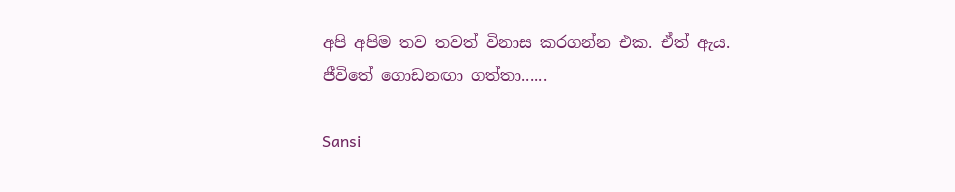අපි අපිම තව තවත් විනාස කරගන්න එක. ඒත් ඇය. ජීවිතේ ගොඩනඟා ගත්තා......

Sansi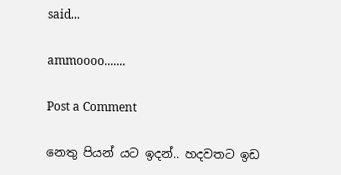said...

ammoooo.......

Post a Comment

නෙතු පියන් යට ඉදන්.. හදවතට ඉඩ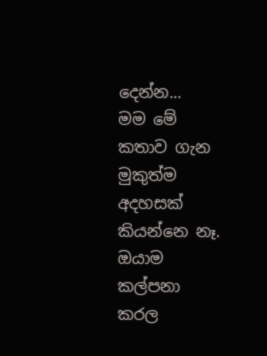දෙන්න...
මම මේ කතාව ගැන මුකුත්ම අදහසක් කියන්නෙ නෑ. ඔයාම කල්පනා කරල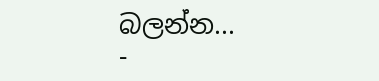බලන්න...
-